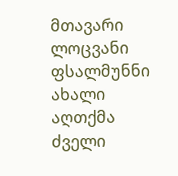მთავარი ლოცვანი ფსალმუნნი ახალი აღთქმა ძველი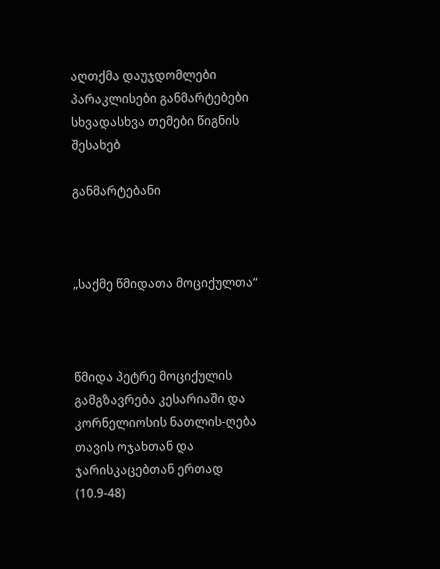აღთქმა დაუჯდომლები პარაკლისები განმარტებები სხვადასხვა თემები წიგნის შესახებ

განმარტებანი



„საქმე წმიდათა მოციქულთა“



წმიდა პეტრე მოციქულის გამგზავრება კესარიაში და კორნელიოსის ნათლის-ღება თავის ოჯახთან და ჯარისკაცებთან ერთად (10.9-48)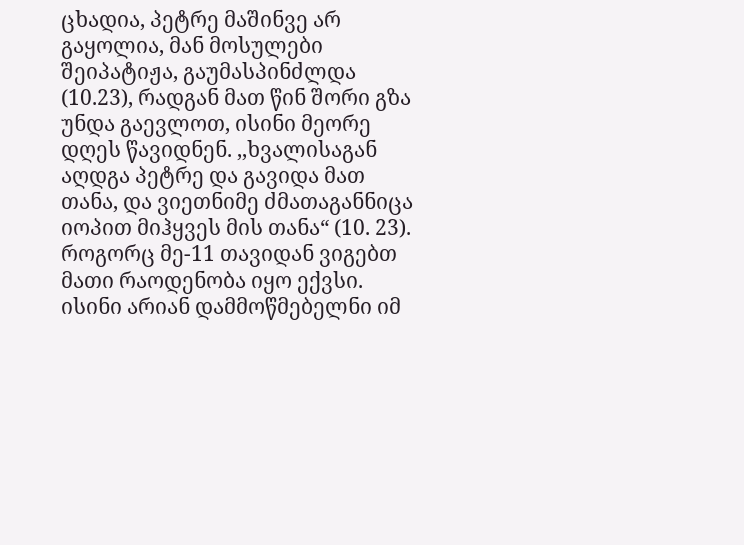ცხადია, პეტრე მაშინვე არ გაყოლია, მან მოსულები შეიპატიჟა, გაუმასპინძლდა (10.23), რადგან მათ წინ შორი გზა უნდა გაევლოთ, ისინი მეორე დღეს წავიდნენ. ,,ხვალისაგან აღდგა პეტრე და გავიდა მათ თანა, და ვიეთნიმე ძმათაგანნიცა იოპით მიჰყვეს მის თანა“ (10. 23). როგორც მე-11 თავიდან ვიგებთ მათი რაოდენობა იყო ექვსი. ისინი არიან დამმოწმებელნი იმ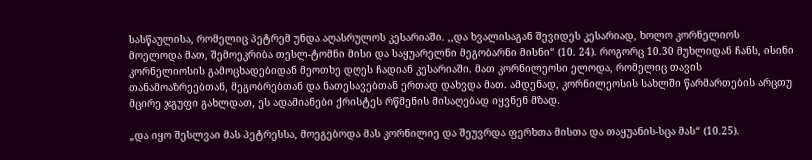სასწაულისა, რომელიც პეტრემ უნდა აღასრულოს კესარიაში. ,,და ხვალისაგან შევიდეს კესარიად, ხოლო კორნელიოს მოელოდა მათ, შემოეკრიბა თესლ-ტომნი მისი და საყუარელნი მეგობარნი მისნი“ (10. 24). როგორც 10.30 მუხლიდან ჩანს, ისინი კორნელიოსის გამოცხადებიდან მეოთხე დღეს ჩადიან კესარიაში. მათ კორნილეოსი ელოდა, რომელიც თავის თანამოაზრეებთან, მეგობრებთან და ნათესავებთან ერთად დახვდა მათ. ამდენად, კორნილეოსის სახლში წარმართების არცთუ მცირე ჯგუფი გახლდათ, ეს ადამიანები ქრისტეს რწმენის მისაღებად იყვნენ მზად.

„და იყო შესლვაი მას პეტრესსა, მოეგებოდა მას კორნილიე და შეუვრდა ფერხთა მისთა და თაყუანის-სცა მას“ (10.25).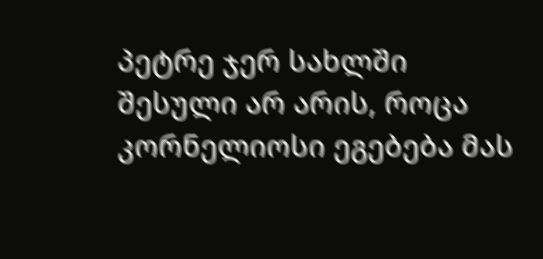პეტრე ჯერ სახლში შესული არ არის, როცა კორნელიოსი ეგებება მას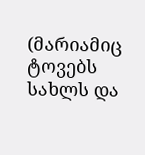(მარიამიც ტოვებს სახლს და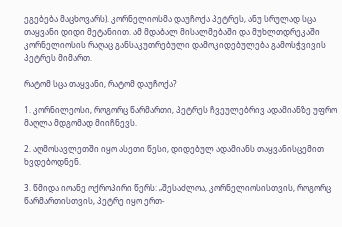ეგებება მაცხოვარს). კორნელიოსმა დაუჩოქა პეტრეს, ანუ სრულად სცა თაყვანი დიდი მეტანიით. ამ მდაბალ მისალმებაში და მუხლთდრეკაში კორნელიოსის რაღაც განსაკუთრებული დამოკიდებულება გამოსჭვივის პეტრეს მიმართ.

რატომ სცა თაყვანი, რატომ დაუჩოქა?

1. კორნილეოსი, როგორც წარმართი, პეტრეს ჩვეულებრივ ადამიანზე უფრო მაღლა მდგომად მიიჩნევს.

2. აღმოსავლეთში იყო ასეთი წესი, დიდებულ ადამიანს თაყვანისცემით ხვდებოდნენ.

3. წმიდა იოანე ოქროპირი წერს: „შესაძლოა, კორნელიოსისთვის, როგორც წარმართისთვის, პეტრე იყო ერთ-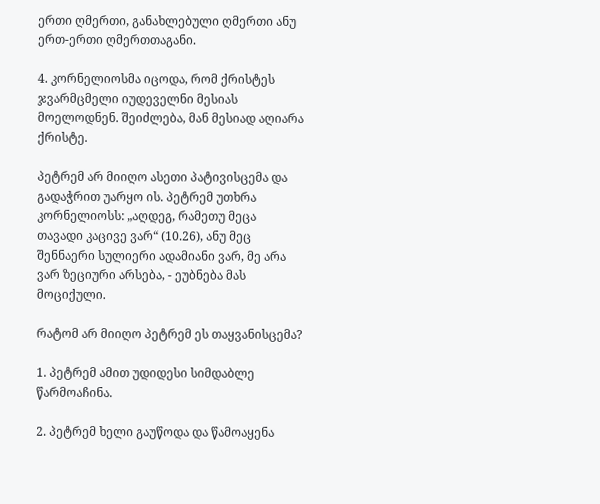ერთი ღმერთი, განახლებული ღმერთი ანუ ერთ-ერთი ღმერთთაგანი.

4. კორნელიოსმა იცოდა, რომ ქრისტეს ჯვარმცმელი იუდეველნი მესიას მოელოდნენ. შეიძლება, მან მესიად აღიარა ქრისტე.

პეტრემ არ მიიღო ასეთი პატივისცემა და გადაჭრით უარყო ის. პეტრემ უთხრა კორნელიოსს: „აღდეგ, რამეთუ მეცა თავადი კაცივე ვარ“ (10.26), ანუ მეც შენნაერი სულიერი ადამიანი ვარ, მე არა ვარ ზეციური არსება, - ეუბნება მას მოციქული.

რატომ არ მიიღო პეტრემ ეს თაყვანისცემა?

1. პეტრემ ამით უდიდესი სიმდაბლე წარმოაჩინა.

2. პეტრემ ხელი გაუწოდა და წამოაყენა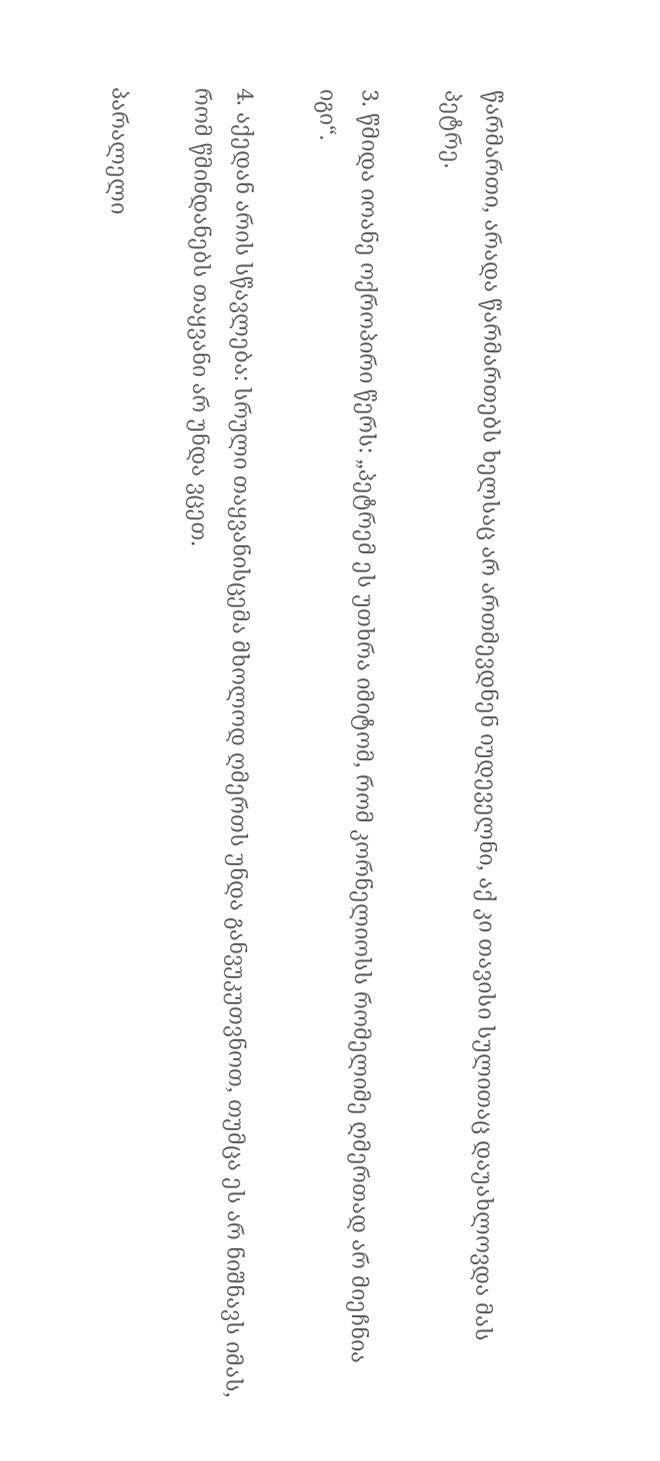წარმართი, არადა წარმართებს ხელსაც არ ართმევდნენ იუდეველნი, აქ კი თავისი სულითაც დაუახლოვდა მას პეტრე.

3. წმიდა იოანე ოქროპირი წერს: „პეტრემ ეს უთხრა იმიტომ, რომ კორნელიოსს რომელიმე ღმერთად არ მიეჩნია იგი“.

4. აქედან არის სწავლება: სრული თაყვანისცემა მხოლოდ ღმერთს უნდა განვუკუთვნოთ, თუმცა ეს არ ნიშნავს იმას, რომ წმინდანებს თაყვანი არ უნდა ვცეთ.

პარალელი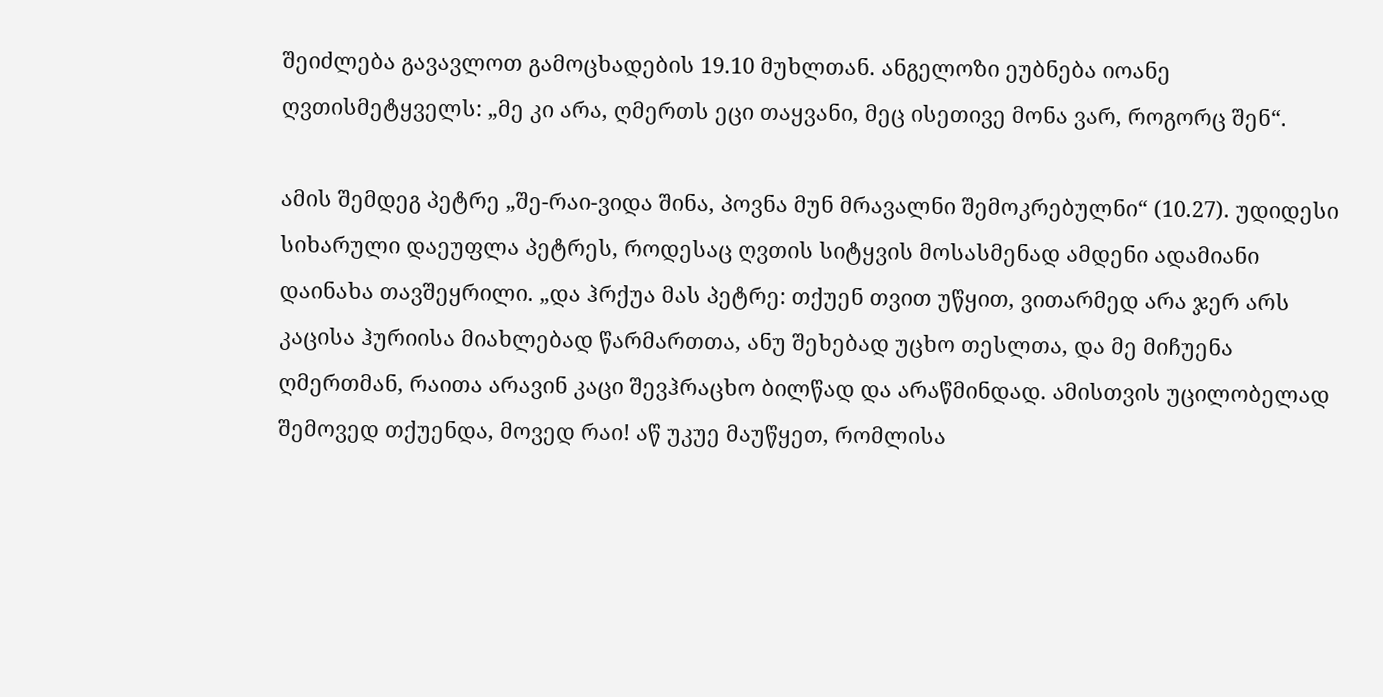შეიძლება გავავლოთ გამოცხადების 19.10 მუხლთან. ანგელოზი ეუბნება იოანე ღვთისმეტყველს: „მე კი არა, ღმერთს ეცი თაყვანი, მეც ისეთივე მონა ვარ, როგორც შენ“.

ამის შემდეგ პეტრე „შე-რაი-ვიდა შინა, პოვნა მუნ მრავალნი შემოკრებულნი“ (10.27). უდიდესი სიხარული დაეუფლა პეტრეს, როდესაც ღვთის სიტყვის მოსასმენად ამდენი ადამიანი დაინახა თავშეყრილი. „და ჰრქუა მას პეტრე: თქუენ თვით უწყით, ვითარმედ არა ჯერ არს კაცისა ჰურიისა მიახლებად წარმართთა, ანუ შეხებად უცხო თესლთა, და მე მიჩუენა ღმერთმან, რაითა არავინ კაცი შევჰრაცხო ბილწად და არაწმინდად. ამისთვის უცილობელად შემოვედ თქუენდა, მოვედ რაი! აწ უკუე მაუწყეთ, რომლისა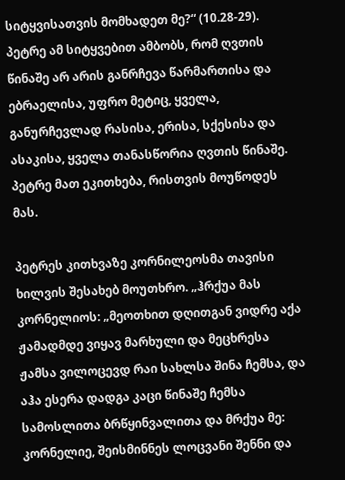სიტყვისათვის მომხადეთ მე?“ (10.28-29). პეტრე ამ სიტყვებით ამბობს, რომ ღვთის წინაშე არ არის განრჩევა წარმართისა და ებრაელისა, უფრო მეტიც, ყველა, განურჩევლად რასისა, ერისა, სქესისა და ასაკისა, ყველა თანასწორია ღვთის წინაშე. პეტრე მათ ეკითხება, რისთვის მოუწოდეს მას.

პეტრეს კითხვაზე კორნილეოსმა თავისი ხილვის შესახებ მოუთხრო. „ჰრქუა მას კორნელიოს: „მეოთხით დღითგან ვიდრე აქა ჟამადმდე ვიყავ მარხული და მეცხრესა ჟამსა ვილოცევდ რაი სახლსა შინა ჩემსა, და აჰა ესერა დადგა კაცი წინაშე ჩემსა სამოსლითა ბრწყინვალითა და მრქუა მე: კორნელიე, შეისმინნეს ლოცვანი შენნი და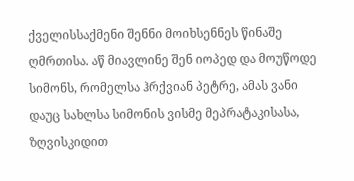ქველისსაქმენი შენნი მოიხსენნეს წინაშე ღმრთისა. აწ მიავლინე შენ იოპედ და მოუწოდე სიმონს, რომელსა ჰრქვიან პეტრე, ამას ვანი დაუც სახლსა სიმონის ვისმე მეპრატაკისასა, ზღვისკიდით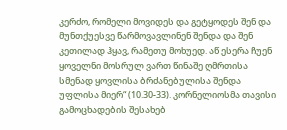კერძო, რომელი მოვიდეს და გეტყოდეს შენ და მუნთქუესვე წარმოვავლინენ შენდა და შენ კეთილად ჰყავ, რამეთუ მოხუედ. აწ ესერა ჩუენ ყოველნი მოსრულ ვართ წინაშე ღმრთისა სმენად ყოვლისა ბრძანებულისა შენდა უფლისა მიერ“ (10.30-33). კორნელიოსმა თავისი გამოცხადების შესახებ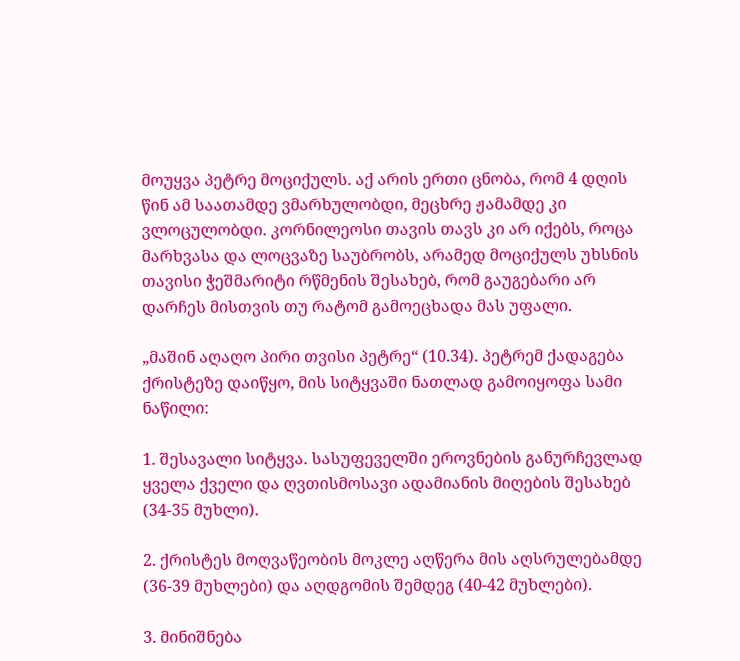მოუყვა პეტრე მოციქულს. აქ არის ერთი ცნობა, რომ 4 დღის წინ ამ საათამდე ვმარხულობდი, მეცხრე ჟამამდე კი ვლოცულობდი. კორნილეოსი თავის თავს კი არ იქებს, როცა მარხვასა და ლოცვაზე საუბრობს, არამედ მოციქულს უხსნის თავისი ჭეშმარიტი რწმენის შესახებ, რომ გაუგებარი არ დარჩეს მისთვის თუ რატომ გამოეცხადა მას უფალი.

„მაშინ აღაღო პირი თვისი პეტრე“ (10.34). პეტრემ ქადაგება ქრისტეზე დაიწყო, მის სიტყვაში ნათლად გამოიყოფა სამი ნაწილი:

1. შესავალი სიტყვა. სასუფეველში ეროვნების განურჩევლად ყველა ქველი და ღვთისმოსავი ადამიანის მიღების შესახებ (34-35 მუხლი).

2. ქრისტეს მოღვაწეობის მოკლე აღწერა მის აღსრულებამდე (36-39 მუხლები) და აღდგომის შემდეგ (40-42 მუხლები).

3. მინიშნება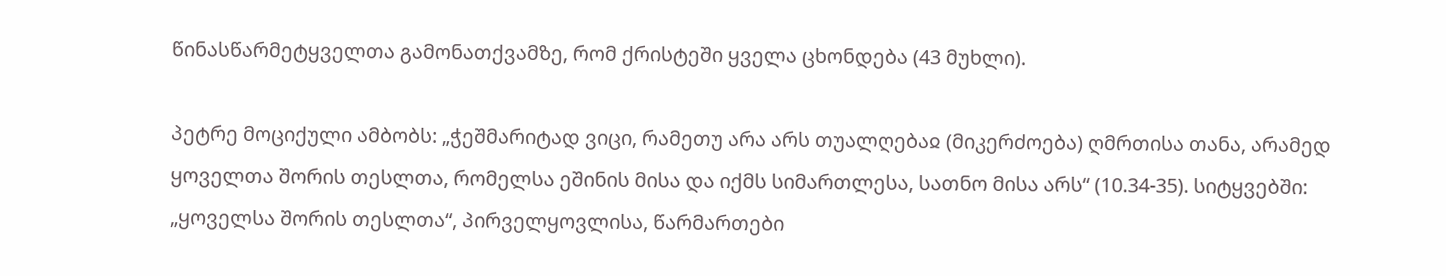წინასწარმეტყველთა გამონათქვამზე, რომ ქრისტეში ყველა ცხონდება (43 მუხლი).

პეტრე მოციქული ამბობს: „ჭეშმარიტად ვიცი, რამეთუ არა არს თუალღებაჲ (მიკერძოება) ღმრთისა თანა, არამედ ყოველთა შორის თესლთა, რომელსა ეშინის მისა და იქმს სიმართლესა, სათნო მისა არს“ (10.34-35). სიტყვებში: „ყოველსა შორის თესლთა“, პირველყოვლისა, წარმართები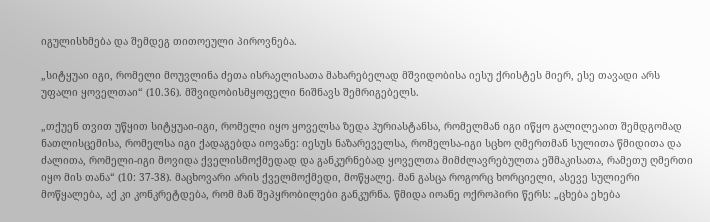იგულისხმება და შემდეგ თითოეული პიროვნება.

„სიტყუაი იგი, რომელი მოუვლინა ძეთა ისრაელისათა მახარებელად მშვიდობისა იესუ ქრისტეს მიერ, ესე თავადი არს უფალი ყოველთაი“ (10.36). მშვიდობისმყოფელი ნიშნავს შემრიგებელს.

„თქუენ თვით უწყით სიტყუაი-იგი, რომელი იყო ყოველსა ზედა ჰურიასტანსა, რომელმან იგი იწყო გალილეაით შემდგომად ნათლისცემისა, რომელსა იგი ქადაგებდა იოვანე: იესუს ნაზარეველსა, რომელსა-იგი სცხო ღმერთმან სულითა წმიდითა და ძალითა, რომელი-იგი მოვიდა ქველისმოქმედად და განკურნებად ყოველთა მიმძლავრებულთა ეშმაკისათა, რამეთუ ღმერთი იყო მის თანა“ (10: 37-38). მაცხოვარი არის ქველმოქმედი, მოწყალე. მან გასცა როგორც ხორციელი, ასევე სულიერი მოწყალება, აქ კი კონკრეტდება, რომ მან შეპყრობილები განკურნა. წმიდა იოანე ოქროპირი წერს: „ცხება ეხება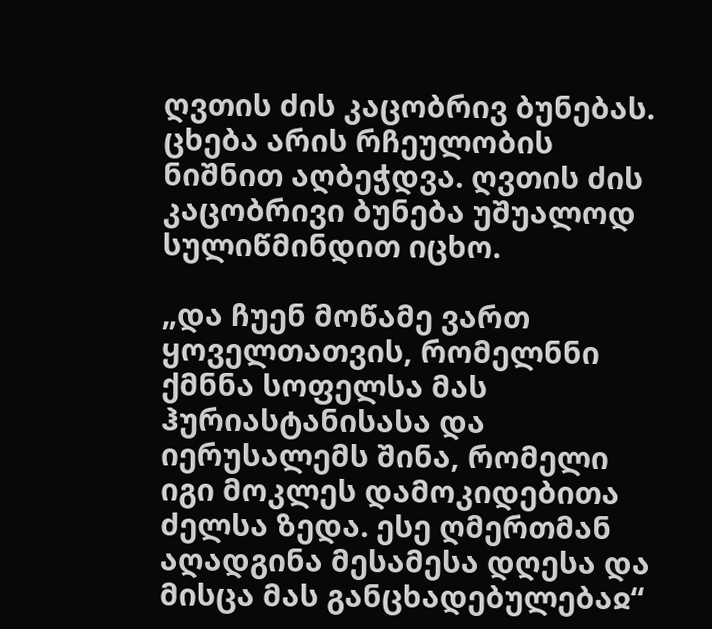ღვთის ძის კაცობრივ ბუნებას. ცხება არის რჩეულობის ნიშნით აღბეჭდვა. ღვთის ძის კაცობრივი ბუნება უშუალოდ სულიწმინდით იცხო.

„და ჩუენ მოწამე ვართ ყოველთათვის, რომელნნი ქმნნა სოფელსა მას ჰურიასტანისასა და იერუსალემს შინა, რომელი იგი მოკლეს დამოკიდებითა ძელსა ზედა. ესე ღმერთმან აღადგინა მესამესა დღესა და მისცა მას განცხადებულებაჲ“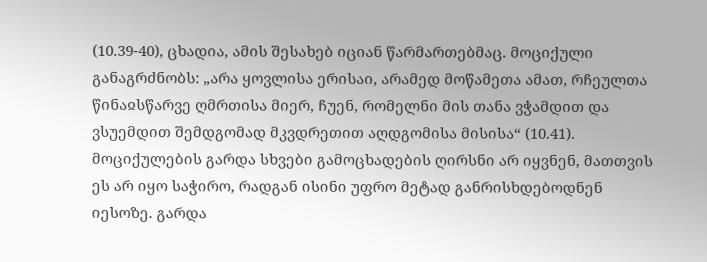(10.39-40), ცხადია, ამის შესახებ იციან წარმართებმაც. მოციქული განაგრძნობს: „არა ყოვლისა ერისაი, არამედ მოწამეთა ამათ, რჩეულთა წინაჲსწარვე ღმრთისა მიერ, ჩუენ, რომელნი მის თანა ვჭამდით და ვსუემდით შემდგომად მკვდრეთით აღდგომისა მისისა“ (10.41). მოციქულების გარდა სხვები გამოცხადების ღირსნი არ იყვნენ, მათთვის ეს არ იყო საჭირო, რადგან ისინი უფრო მეტად განრისხდებოდნენ იესოზე. გარდა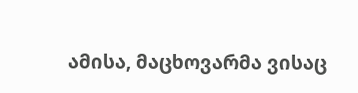ამისა, მაცხოვარმა ვისაც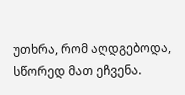უთხრა, რომ აღდგებოდა, სწორედ მათ ეჩვენა.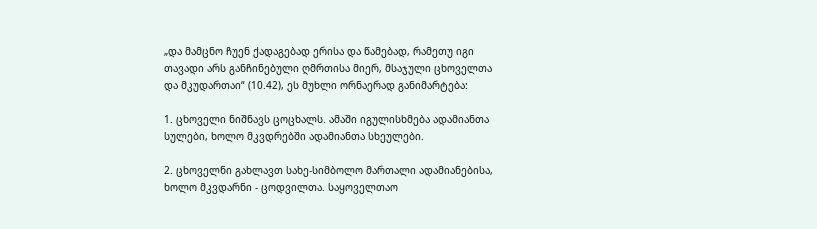„და მამცნო ჩუენ ქადაგებად ერისა და წამებად, რამეთუ იგი თავადი არს განჩინებული ღმრთისა მიერ, მსაჯული ცხოველთა და მკუდართაი“ (10.42), ეს მუხლი ორნაერად განიმარტება:

1. ცხოველი ნიშნავს ცოცხალს. ამაში იგულისხმება ადამიანთა სულები, ხოლო მკვდრებში ადამიანთა სხეულები.

2. ცხოველნი გახლავთ სახე-სიმბოლო მართალი ადამიანებისა, ხოლო მკვდარნი - ცოდვილთა. საყოველთაო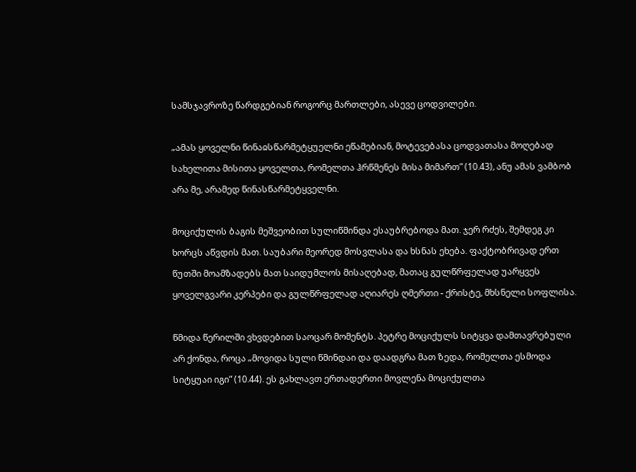სამსჯავროზე წარდგებიან როგორც მართლები, ასევე ცოდვილები.

„ამას ყოველნი წინაჲსწარმეტყუელნი ეწამებიან, მოტევებასა ცოდვათასა მოღებად სახელითა მისითა ყოველთა, რომელთა ჰრწმენეს მისა მიმართ“ (10.43), ანუ ამას ვამბობ არა მე, არამედ წინასწარმეტყველნი.

მოციქულის ბაგის მეშვეობით სულიწმინდა ესაუბრებოდა მათ. ჯერ რძეს, შემდეგ კი ხორცს აწვდის მათ. საუბარი მეორედ მოსვლასა და ხსნას ეხება. ფაქტობრივად ერთ წუთში მოამზადებს მათ საიდუმლოს მისაღებად, მათაც გულწრფელად უარყვეს ყოველგვარი კერპები და გულწრფელად აღიარეს ღმერთი - ქრისტე, მხსნელი სოფლისა.

წმიდა წერილში ვხვდებით საოცარ მომენტს. პეტრე მოციქულს სიტყვა დამთავრებული არ ქონდა, როცა „მოვიდა სული წმინდაი და დაადგრა მათ ზედა, რომელთა ესმოდა სიტყუაი იგი“ (10.44). ეს გახლავთ ერთადერთი მოვლენა მოციქულთა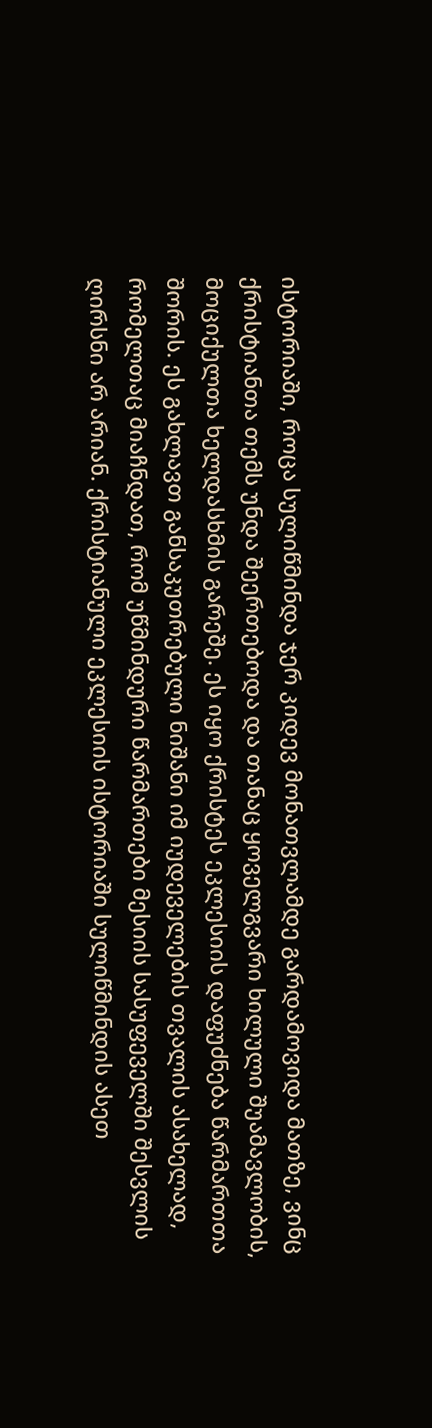ისტორიაში, როცა სულიწმინდა ჯერ კიდევ მონათვლამდე გარდამოვიდა მათზე, ვინც ქრისტიანთა თემს უნდა შეერთებოდა და თანაც ყოველგვარი ხილული შუამავლობის, მოციქულთა ხელდასხმის გარეშე. ეს იყო ქრისტეს ეკლესიის დაფუძნება წარმართთა შორის. ეს გახლავთ განსაკუთრებული ნიშანი იმ იუდეველების თვალის ასახელად, რომელთაც მიაჩნდათ, რომ უწმინდური წარმართები მესიის სასუფეველში შესვლის ღირსნი არ არიან. ქრისტიანული ეკლესიის ისტორიაში სულიწმინდის ასეთ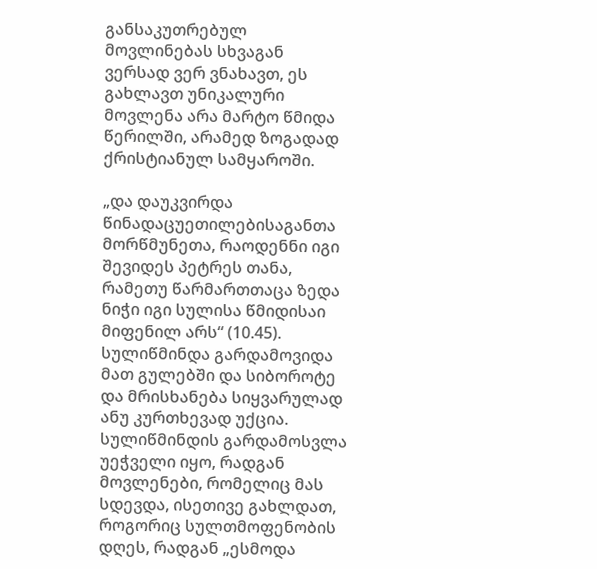განსაკუთრებულ მოვლინებას სხვაგან ვერსად ვერ ვნახავთ, ეს გახლავთ უნიკალური მოვლენა არა მარტო წმიდა წერილში, არამედ ზოგადად ქრისტიანულ სამყაროში.

„და დაუკვირდა წინადაცუეთილებისაგანთა მორწმუნეთა, რაოდენნი იგი შევიდეს პეტრეს თანა, რამეთუ წარმართთაცა ზედა ნიჭი იგი სულისა წმიდისაი მიფენილ არს“ (10.45). სულიწმინდა გარდამოვიდა მათ გულებში და სიბოროტე და მრისხანება სიყვარულად ანუ კურთხევად უქცია. სულიწმინდის გარდამოსვლა უეჭველი იყო, რადგან მოვლენები, რომელიც მას სდევდა, ისეთივე გახლდათ, როგორიც სულთმოფენობის დღეს, რადგან „ესმოდა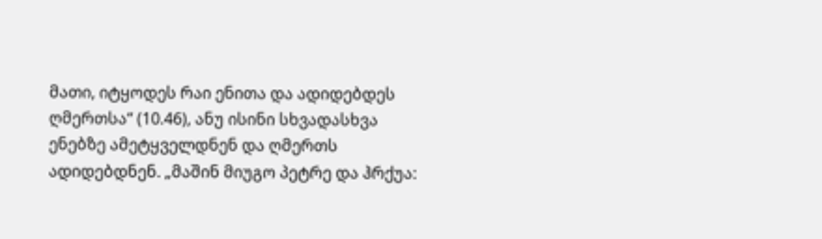მათი, იტყოდეს რაი ენითა და ადიდებდეს ღმერთსა“ (10.46), ანუ ისინი სხვადასხვა ენებზე ამეტყველდნენ და ღმერთს ადიდებდნენ. „მაშინ მიუგო პეტრე და ჰრქუა: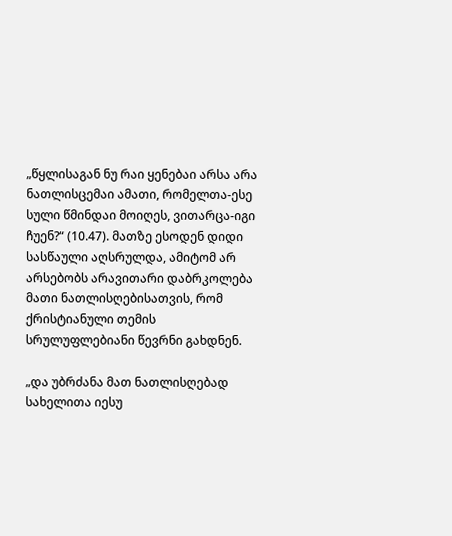„წყლისაგან ნუ რაი ყენებაი არსა არა ნათლისცემაი ამათი, რომელთა-ესე სული წმინდაი მოიღეს, ვითარცა-იგი ჩუენ?“ (10.47). მათზე ესოდენ დიდი სასწაული აღსრულდა, ამიტომ არ არსებობს არავითარი დაბრკოლება მათი ნათლისღებისათვის, რომ ქრისტიანული თემის სრულუფლებიანი წევრნი გახდნენ.

„და უბრძანა მათ ნათლისღებად სახელითა იესუ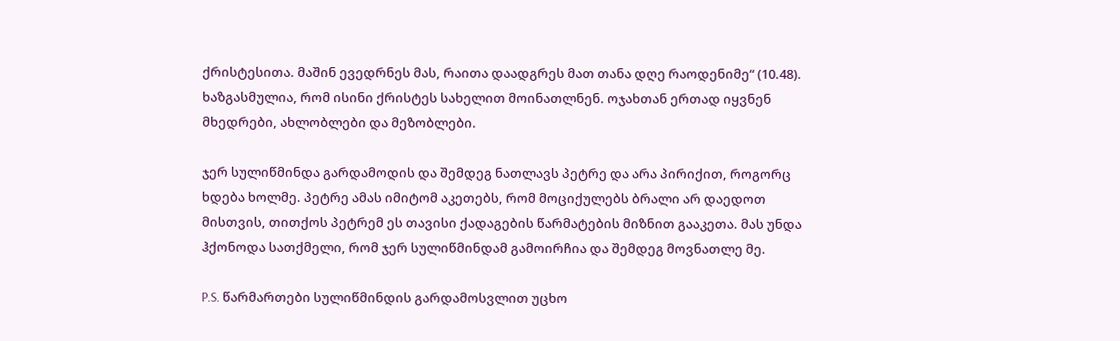ქრისტესითა. მაშინ ევედრნეს მას, რაითა დაადგრეს მათ თანა დღე რაოდენიმე“ (10.48). ხაზგასმულია, რომ ისინი ქრისტეს სახელით მოინათლნენ. ოჯახთან ერთად იყვნენ მხედრები, ახლობლები და მეზობლები.

ჯერ სულიწმინდა გარდამოდის და შემდეგ ნათლავს პეტრე და არა პირიქით, როგორც ხდება ხოლმე. პეტრე ამას იმიტომ აკეთებს, რომ მოციქულებს ბრალი არ დაედოთ მისთვის, თითქოს პეტრემ ეს თავისი ქადაგების წარმატების მიზნით გააკეთა. მას უნდა ჰქონოდა სათქმელი, რომ ჯერ სულიწმინდამ გამოირჩია და შემდეგ მოვნათლე მე.

P.S. წარმართები სულიწმინდის გარდამოსვლით უცხო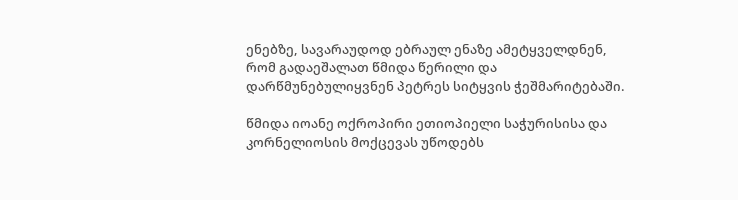ენებზე, სავარაუდოდ ებრაულ ენაზე ამეტყველდნენ, რომ გადაეშალათ წმიდა წერილი და დარწმუნებულიყვნენ პეტრეს სიტყვის ჭეშმარიტებაში.

წმიდა იოანე ოქროპირი ეთიოპიელი საჭურისისა და კორნელიოსის მოქცევას უწოდებს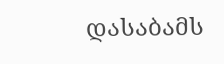დასაბამს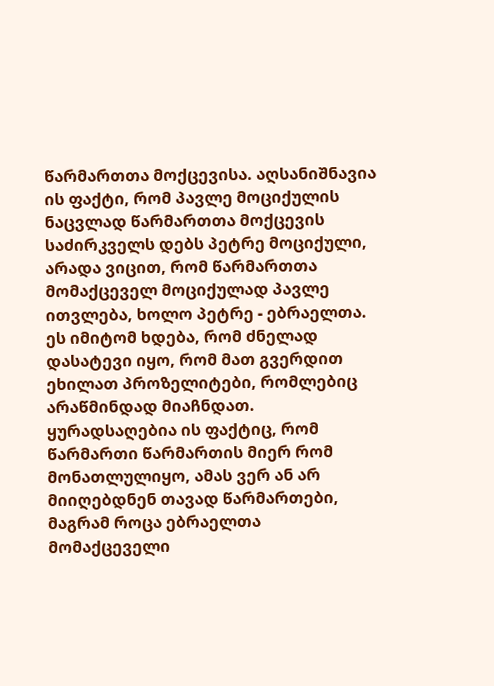წარმართთა მოქცევისა. აღსანიშნავია ის ფაქტი, რომ პავლე მოციქულის ნაცვლად წარმართთა მოქცევის საძირკველს დებს პეტრე მოციქული, არადა ვიცით, რომ წარმართთა მომაქცეველ მოციქულად პავლე ითვლება, ხოლო პეტრე - ებრაელთა. ეს იმიტომ ხდება, რომ ძნელად დასატევი იყო, რომ მათ გვერდით ეხილათ პროზელიტები, რომლებიც არაწმინდად მიაჩნდათ. ყურადსაღებია ის ფაქტიც, რომ წარმართი წარმართის მიერ რომ მონათლულიყო, ამას ვერ ან არ მიიღებდნენ თავად წარმართები, მაგრამ როცა ებრაელთა მომაქცეველი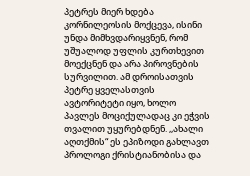პეტრეს მიერ ხდება კორნილეოსის მოქცევა, ისინი უნდა მიმხვდარიყვნენ, რომ უშუალოდ უფლის კურთხევით მოექცნენ და არა პიროვნების სურვილით. ამ დროისათვის პეტრე ყველასთვის ავტორიტეტი იყო, ხოლო პავლეს მოციქულადაც კი ეჭვის თვალით უყურებდნენ. ,,ახალი აღთქმის“ ეს ეპიზოდი გახლავთ პროლოგი ქრისტიანობისა და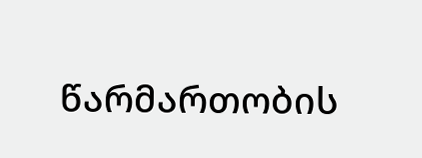წარმართობის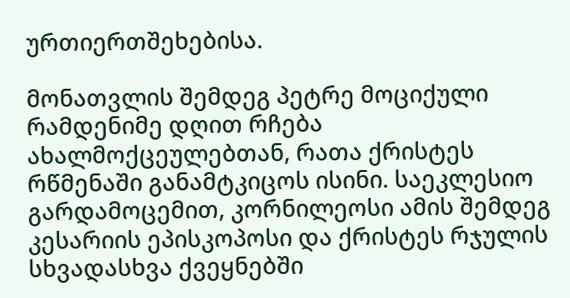ურთიერთშეხებისა.

მონათვლის შემდეგ პეტრე მოციქული რამდენიმე დღით რჩება ახალმოქცეულებთან, რათა ქრისტეს რწმენაში განამტკიცოს ისინი. საეკლესიო გარდამოცემით, კორნილეოსი ამის შემდეგ კესარიის ეპისკოპოსი და ქრისტეს რჯულის სხვადასხვა ქვეყნებში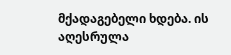მქადაგებელი ხდება. ის აღესრულა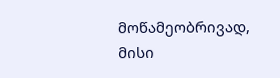მოწამეობრივად, მისი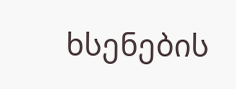ხსენების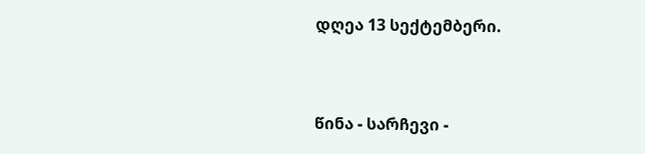დღეა 13 სექტემბერი.



წინა - სარჩევი -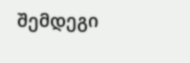შემდეგი